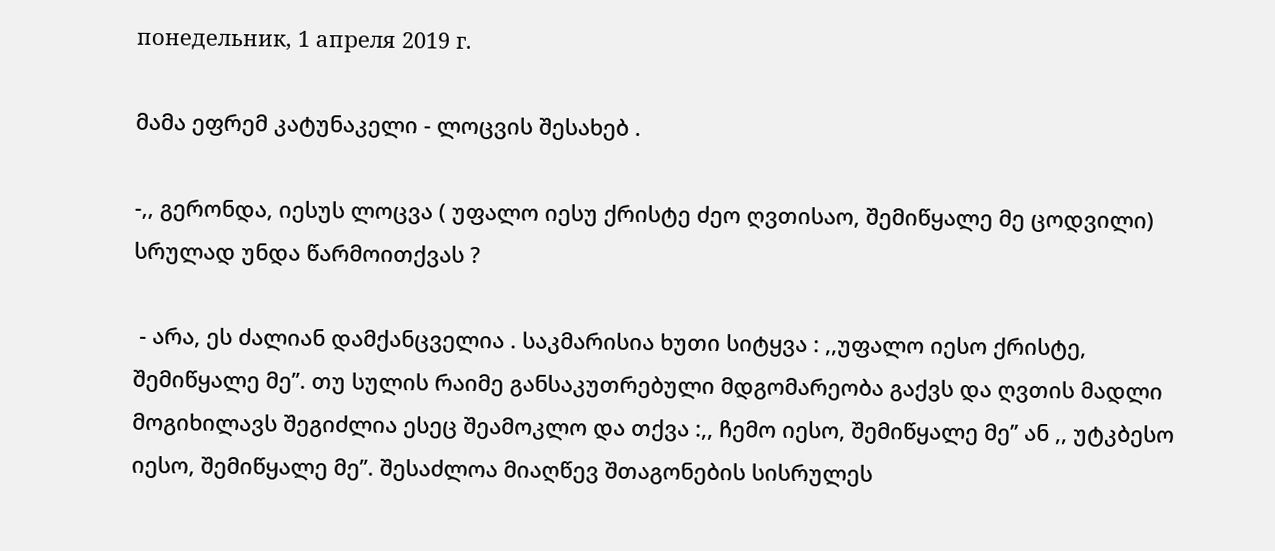понедельник, 1 апреля 2019 г.

მამა ეფრემ კატუნაკელი - ლოცვის შესახებ .

-,, გერონდა, იესუს ლოცვა ( უფალო იესუ ქრისტე ძეო ღვთისაო, შემიწყალე მე ცოდვილი) სრულად უნდა წარმოითქვას ?

 - არა, ეს ძალიან დამქანცველია . საკმარისია ხუთი სიტყვა : ,,უფალო იესო ქრისტე, შემიწყალე მე’’. თუ სულის რაიმე განსაკუთრებული მდგომარეობა გაქვს და ღვთის მადლი მოგიხილავს შეგიძლია ესეც შეამოკლო და თქვა :,, ჩემო იესო, შემიწყალე მე’’ ან ,, უტკბესო იესო, შემიწყალე მე’’. შესაძლოა მიაღწევ შთაგონების სისრულეს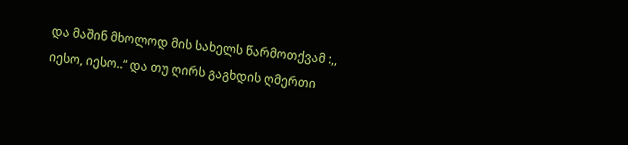და მაშინ მხოლოდ მის სახელს წარმოთქვამ :,, იესო, იესო..“ და თუ ღირს გაგხდის ღმერთი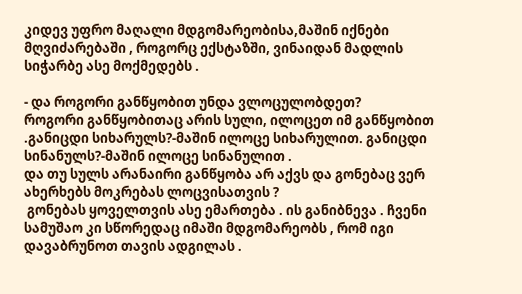კიდევ უფრო მაღალი მდგომარეობისა,მაშინ იქნები  მღვიძარებაში , როგორც ექსტაზში, ვინაიდან მადლის სიჭარბე ასე მოქმედებს .

- და როგორი განწყობით უნდა ვლოცულობდეთ?
როგორი განწყობითაც არის სული, ილოცეთ იმ განწყობით .განიცდი სიხარულს?-მაშინ ილოცე სიხარულით. განიცდი სინანულს?-მაშინ ილოცე სინანულით .
და თუ სულს არანაირი განწყობა არ აქვს და გონებაც ვერ ახერხებს მოკრებას ლოცვისათვის ?
 გონებას ყოველთვის ასე ემართება . ის განიბნევა . ჩვენი სამუშაო კი სწორედაც იმაში მდგომარეობს , რომ იგი დავაბრუნოთ თავის ადგილას .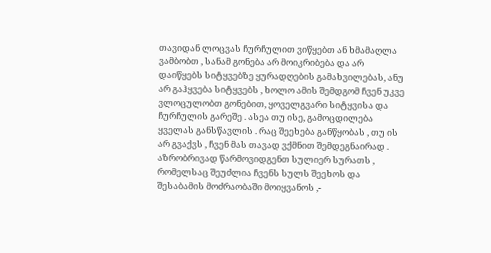თავიდან ლოცვას ჩურჩულით ვიწყებთ ან ხმამაღლა ვამბობთ , სანამ გონება არ მოიკრიბება და არ დაიწყებს სიტყვებზე ყურადღების გამახვილებას, ანუ არ გაჰყვება სიტყვებს , ხოლო ამის შემდგომ ჩვენ უკვე ვლოცულობთ გონებით, ყოველგვარი სიტყვისა და ჩურჩულის გარეშე . ასეა თუ ისე, გამოცდილება ყველას განსწავლის . რაც შეეხება განწყობას , თუ ის არ გვაქვს , ჩვენ მას თავად ვქმნით შემდეგნაირად . აზრობრივად წარმოვიდგენთ სულიერ სურათს , რომელსაც შეუძლია ჩვენს სულს შეეხოს და შესაბამის მოძრაობაში მოიყვანოს ,-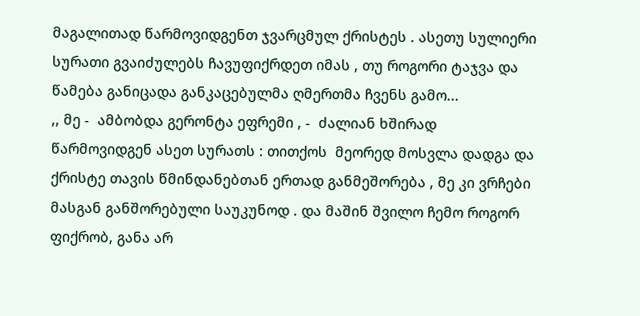მაგალითად წარმოვიდგენთ ჯვარცმულ ქრისტეს . ასეთუ სულიერი სურათი გვაიძულებს ჩავუფიქრდეთ იმას , თუ როგორი ტაჯვა და წამება განიცადა განკაცებულმა ღმერთმა ჩვენს გამო...
,, მე -  ამბობდა გერონტა ეფრემი , -  ძალიან ხშირად წარმოვიდგენ ასეთ სურათს : თითქოს  მეორედ მოსვლა დადგა და ქრისტე თავის წმინდანებთან ერთად განმეშორება , მე კი ვრჩები მასგან განშორებული საუკუნოდ . და მაშინ შვილო ჩემო როგორ ფიქრობ, განა არ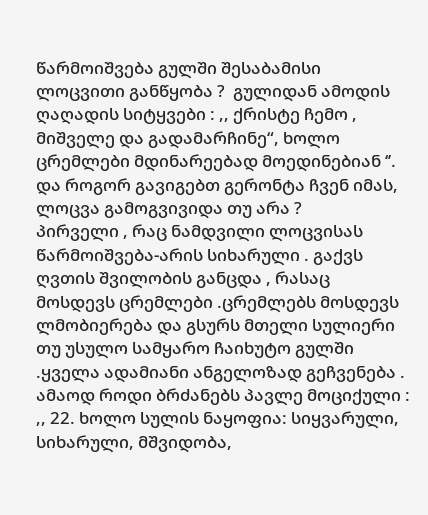წარმოიშვება გულში შესაბამისი  ლოცვითი განწყობა ?  გულიდან ამოდის ღაღადის სიტყვები : ,, ქრისტე ჩემო , მიშველე და გადამარჩინე“, ხოლო ცრემლები მდინარეებად მოედინებიან ‘’.
და როგორ გავიგებთ გერონტა ჩვენ იმას, ლოცვა გამოგვივიდა თუ არა ?
პირველი , რაც ნამდვილი ლოცვისას წარმოიშვება-არის სიხარული . გაქვს ღვთის შვილობის განცდა , რასაც მოსდევს ცრემლები .ცრემლებს მოსდევს ლმობიერება და გსურს მთელი სულიერი თუ უსულო სამყარო ჩაიხუტო გულში .ყველა ადამიანი ანგელოზად გეჩვენება . ამაოდ როდი ბრძანებს პავლე მოციქული : ,, 22. ხოლო სულის ნაყოფია: სიყვარული, სიხარული, მშვიდობა,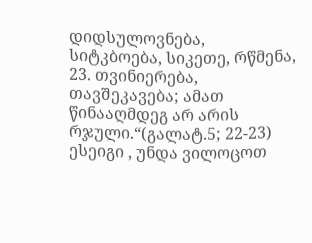დიდსულოვნება, სიტკბოება, სიკეთე, რწმენა,
23. თვინიერება, თავშეკავება; ამათ წინააღმდეგ არ არის რჯული.“(გალატ.5; 22-23)
ესეიგი , უნდა ვილოცოთ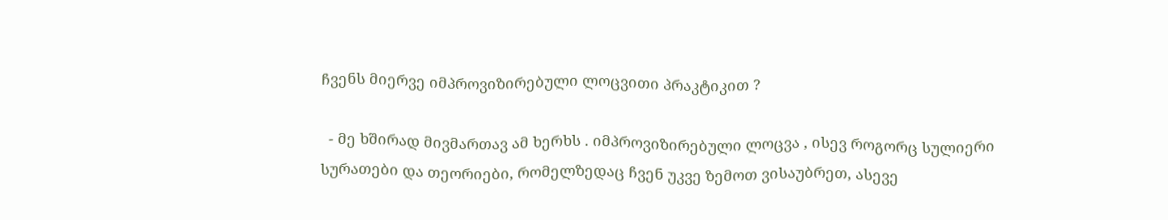ჩვენს მიერვე იმპროვიზირებული ლოცვითი პრაკტიკით ?

  - მე ხშირად მივმართავ ამ ხერხს . იმპროვიზირებული ლოცვა , ისევ როგორც სულიერი სურათები და თეორიები, რომელზედაც ჩვენ უკვე ზემოთ ვისაუბრეთ, ასევე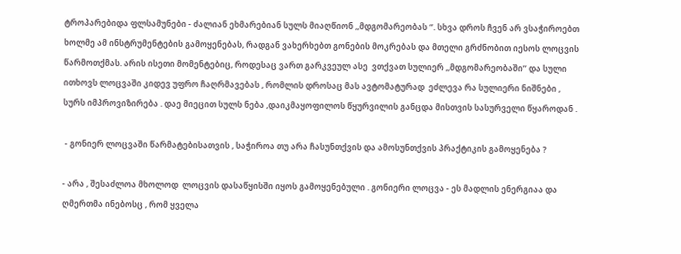ტროპარებიდა ფლსამუნები - ძალიან ეხმარებიან სულს მიაღწიონ ,,მდგომარეობას ‘’. სხვა დროს ჩვენ არ ვსაჭიროებთ ხოლმე ამ ინსტრუმენტების გამოყენებას, რადგან ვახერხებთ გონების მოკრებას და მთელი გრძნობით იესოს ლოცვის წარმოთქმას. არის ისეთი მომენტებიც, როდესაც ვართ გარკვეულ ასე  ვთქვათ სულიერ ,,მდგომარეობაში’’ და სული ითხოვს ლოცვაში კიდევ უფრო ჩაღრმავებას , რომლის დროსაც მას ავტომატურად  ეძლევა რა სულიერი ნიშნები , სურს იმპროვიზირება . დაე მიეცით სულს ნება ,დაიკმაყოფილოს წყურვილის განცდა მისთვის სასურველი წყაროდან .

 - გონიერ ლოცვაში წარმატებისათვის , საჭიროა თუ არა ჩასუნთქვის და ამოსუნთქვის პრაქტიკის გამოყენება ?

- არა , შესაძლოა მხოლოდ  ლოცვის დასაწყისში იყოს გამოყენებული . გონიერი ლოცვა - ეს მადლის ენერგიაა და ღმერთმა ინებოსც , რომ ყველა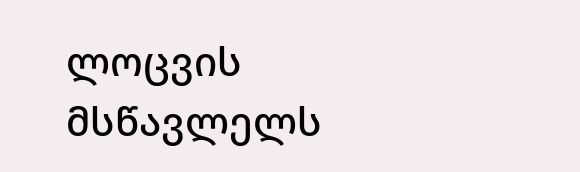ლოცვის მსწავლელს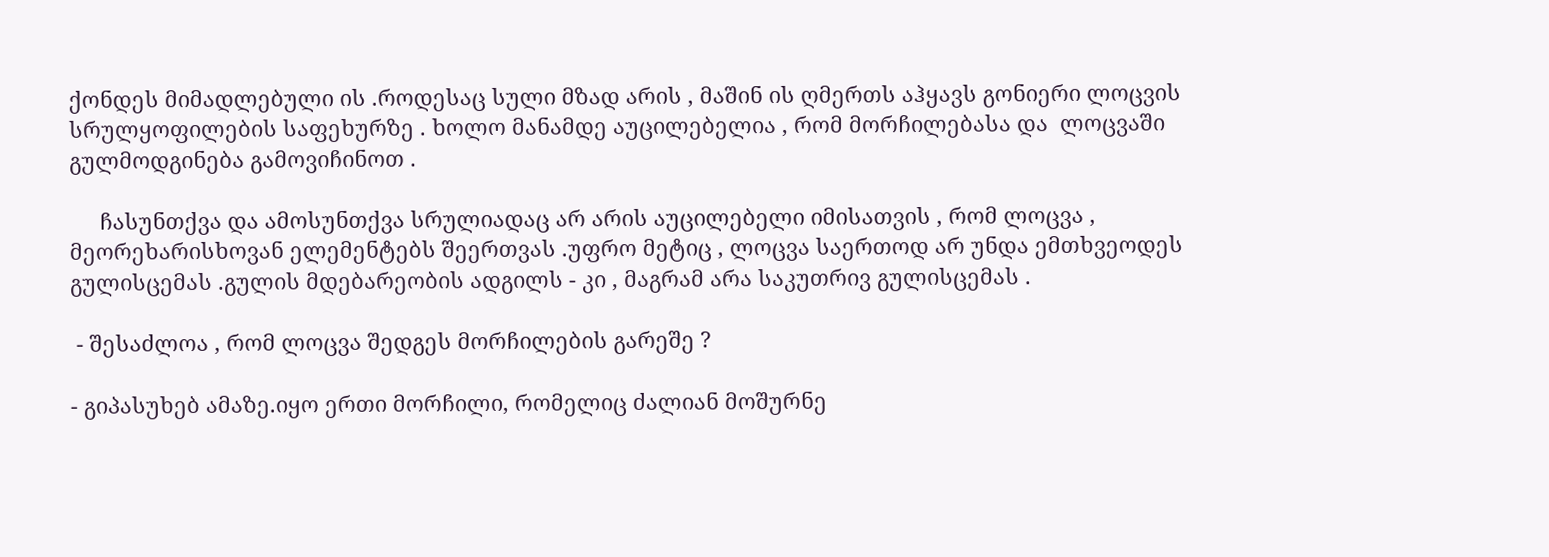ქონდეს მიმადლებული ის .როდესაც სული მზად არის , მაშინ ის ღმერთს აჰყავს გონიერი ლოცვის სრულყოფილების საფეხურზე . ხოლო მანამდე აუცილებელია , რომ მორჩილებასა და  ლოცვაში გულმოდგინება გამოვიჩინოთ .

     ჩასუნთქვა და ამოსუნთქვა სრულიადაც არ არის აუცილებელი იმისათვის , რომ ლოცვა , მეორეხარისხოვან ელემენტებს შეერთვას .უფრო მეტიც , ლოცვა საერთოდ არ უნდა ემთხვეოდეს გულისცემას .გულის მდებარეობის ადგილს - კი , მაგრამ არა საკუთრივ გულისცემას .

 - შესაძლოა , რომ ლოცვა შედგეს მორჩილების გარეშე ?

- გიპასუხებ ამაზე.იყო ერთი მორჩილი, რომელიც ძალიან მოშურნე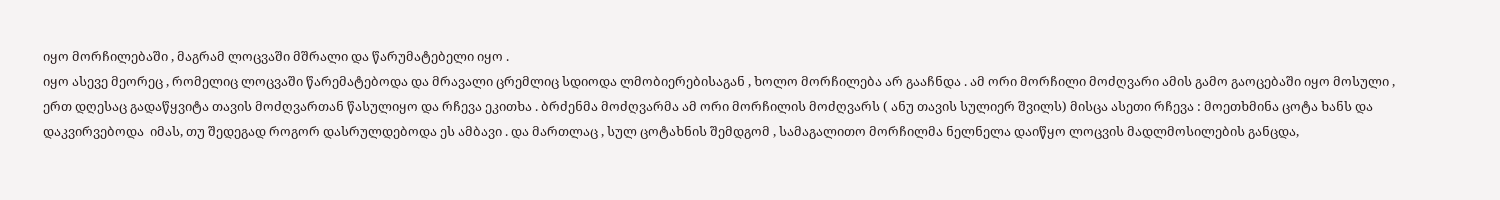იყო მორჩილებაში , მაგრამ ლოცვაში მშრალი და წარუმატებელი იყო .
იყო ასევე მეორეც , რომელიც ლოცვაში წარემატებოდა და მრავალი ცრემლიც სდიოდა ლმობიერებისაგან , ხოლო მორჩილება არ გააჩნდა . ამ ორი მორჩილი მოძღვარი ამის გამო გაოცებაში იყო მოსული , ერთ დღესაც გადაწყვიტა თავის მოძღვართან წასულიყო და რჩევა ეკითხა . ბრძენმა მოძღვარმა ამ ორი მორჩილის მოძღვარს ( ანუ თავის სულიერ შვილს) მისცა ასეთი რჩევა : მოეთხმინა ცოტა ხანს და დაკვირვებოდა  იმას, თუ შედეგად როგორ დასრულდებოდა ეს ამბავი . და მართლაც , სულ ცოტახნის შემდგომ , სამაგალითო მორჩილმა ნელნელა დაიწყო ლოცვის მადლმოსილების განცდა,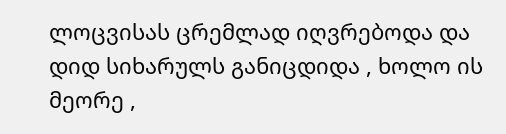ლოცვისას ცრემლად იღვრებოდა და დიდ სიხარულს განიცდიდა , ხოლო ის მეორე ,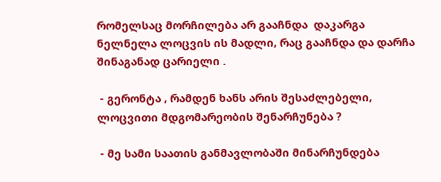რომელსაც მორჩილება არ გააჩნდა  დაკარგა ნელნელა ლოცვის ის მადლი, რაც გააჩნდა და დარჩა შინაგანად ცარიელი .

 - გერონტა , რამდენ ხანს არის შესაძლებელი, ლოცვითი მდგომარეობის შენარჩუნება ?

 - მე სამი საათის განმავლობაში მინარჩუნდება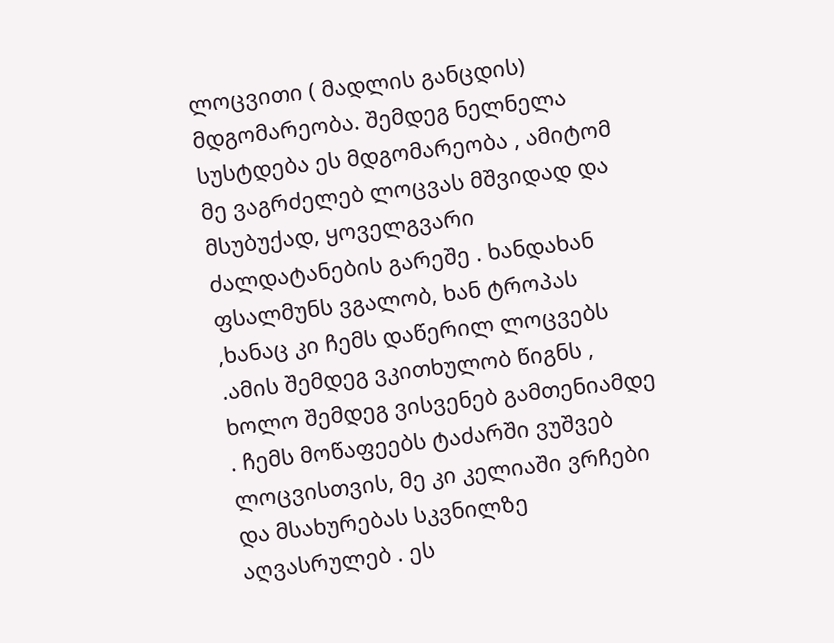ლოცვითი ( მადლის განცდის) მდგომარეობა. შემდეგ ნელნელა სუსტდება ეს მდგომარეობა , ამიტომ მე ვაგრძელებ ლოცვას მშვიდად და მსუბუქად, ყოველგვარი ძალდატანების გარეშე . ხანდახან ფსალმუნს ვგალობ, ხან ტროპას ,ხანაც კი ჩემს დაწერილ ლოცვებს .ამის შემდეგ ვკითხულობ წიგნს , ხოლო შემდეგ ვისვენებ გამთენიამდე . ჩემს მოწაფეებს ტაძარში ვუშვებ ლოცვისთვის, მე კი კელიაში ვრჩები და მსახურებას სკვნილზე აღვასრულებ . ეს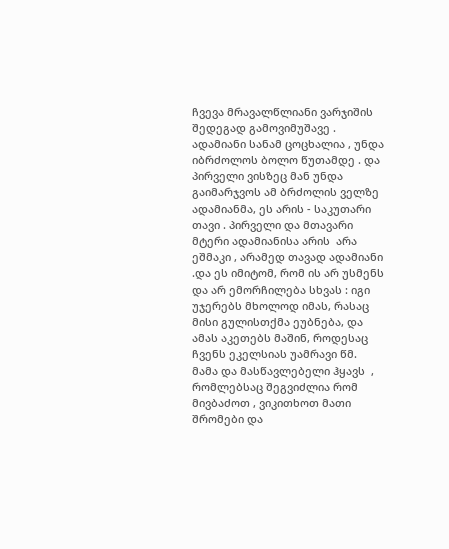ჩვევა მრავალწლიანი ვარჯიშის შედეგად გამოვიმუშავე . ადამიანი სანამ ცოცხალია , უნდა იბრძოლოს ბოლო წუთამდე . და პირველი ვისზეც მან უნდა გაიმარჯვოს ამ ბრძოლის ველზე ადამიანმა, ეს არის - საკუთარი თავი . პირველი და მთავარი მტერი ადამიანისა არის  არა ეშმაკი , არამედ თავად ადამიანი .და ეს იმიტომ, რომ ის არ უსმენს და არ ემორჩილება სხვას : იგი უჯერებს მხოლოდ იმას, რასაც მისი გულისთქმა ეუბნება, და ამას აკეთებს მაშინ, როდესაც ჩვენს ეკელსიას უამრავი წმ. მამა და მასწავლებელი ჰყავს  , რომლებსაც შეგვიძლია რომ მივბაძოთ , ვიკითხოთ მათი შრომები და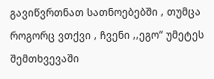გავიწვრთნათ სათნოებებში , თუმცა როგორც ვთქვი , ჩვენი ,,ეგო“ უმეტეს შემთხვევაში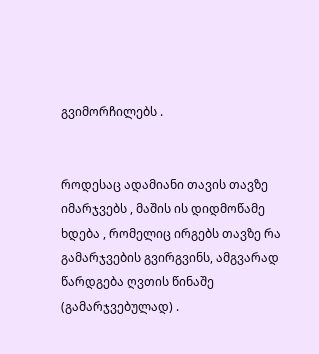გვიმორჩილებს .


როდესაც ადამიანი თავის თავზე იმარჯვებს , მაშის ის დიდმოწამე ხდება , რომელიც ირგებს თავზე რა გამარჯვების გვირგვინს, ამგვარად წარდგება ღვთის წინაშე (გამარჯვებულად) .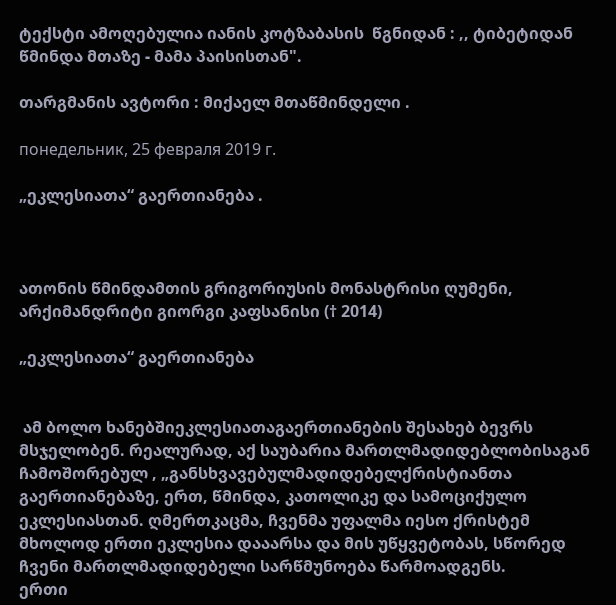ტექსტი ამოღებულია იანის კოტზაბასის  წგნიდან : ,, ტიბეტიდან წმინდა მთაზე - მამა პაისისთან".

თარგმანის ავტორი : მიქაელ მთაწმინდელი .

понедельник, 25 февраля 2019 г.

„ეკლესიათა“ გაერთიანება .



ათონის წმინდამთის გრიგორიუსის მონასტრისი ღუმენი, არქიმანდრიტი გიორგი კაფსანისი († 2014)

„ეკლესიათა“ გაერთიანება


 ამ ბოლო ხანებშიეკლესიათაგაერთიანების შესახებ ბევრს მსჯელობენ. რეალურად, აქ საუბარია მართლმადიდებლობისაგან ჩამოშორებულ , „განსხვავებულმადიდებელქრისტიანთა გაერთიანებაზე, ერთ, წმინდა, კათოლიკე და სამოციქულო ეკლესიასთან. ღმერთკაცმა, ჩვენმა უფალმა იესო ქრისტემ მხოლოდ ერთი ეკლესია დააარსა და მის უწყვეტობას, სწორედ ჩვენი მართლმადიდებელი სარწმუნოება წარმოადგენს.
ერთი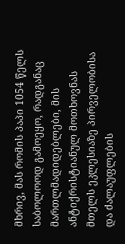მხრივ, მას რომის პაპი 1054 წელს საბოლოოდ გამოეყო, რადგანაც მართლმადიდებლები, მის ანტიქრისტიანულ მოთხოვნას მთელს ეკლესიაზე პირველობისა და ძალაუფლების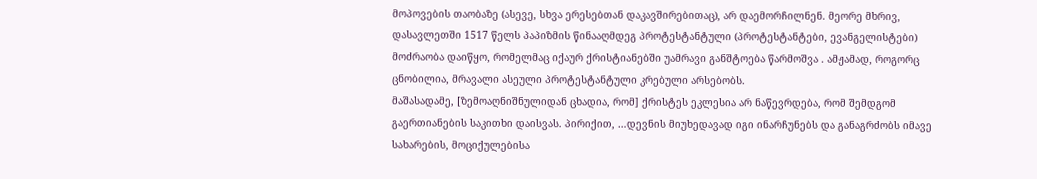მოპოვების თაობაზე (ასევე, სხვა ერესებთან დაკავშირებითაც), არ დაემორჩილნენ. მეორე მხრივ, დასავლეთში 1517 წელს პაპიზმის წინააღმდეგ პროტესტანტული (პროტესტანტები, ევანგელისტები) მოძრაობა დაიწყო, რომელმაც იქაურ ქრისტიანებში უამრავი განშტოება წარმოშვა . ამჟამად, როგორც ცნობილია, მრავალი ასეული პროტესტანტული კრებული არსებობს.
მაშასადამე, [ზემოაღნიშნულიდან ცხადია, რომ] ქრისტეს ეკლესია არ ნაწევრდება, რომ შემდგომ გაერთიანების საკითხი დაისვას. პირიქით, …დევნის მიუხედავად იგი ინარჩუნებს და განაგრძობს იმავე სახარების, მოციქულებისა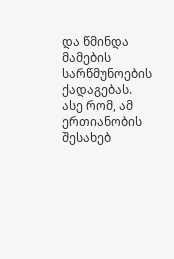და წმინდა მამების სარწმუნოების ქადაგებას. ასე რომ, ამ ერთიანობის შესახებ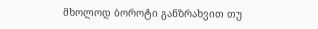მხოლოდ ბოროტი განზრახვით თუ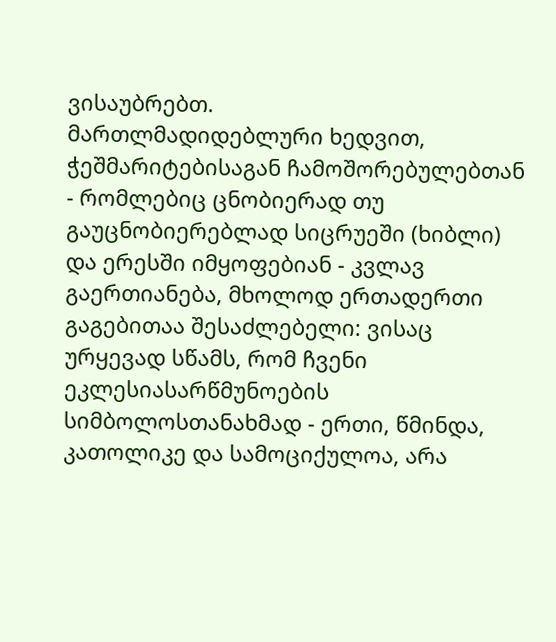ვისაუბრებთ.
მართლმადიდებლური ხედვით, ჭეშმარიტებისაგან ჩამოშორებულებთან - რომლებიც ცნობიერად თუ გაუცნობიერებლად სიცრუეში (ხიბლი) და ერესში იმყოფებიან - კვლავ გაერთიანება, მხოლოდ ერთადერთი გაგებითაა შესაძლებელი: ვისაც ურყევად სწამს, რომ ჩვენი ეკლესიასარწმუნოების სიმბოლოსთანახმად - ერთი, წმინდა, კათოლიკე და სამოციქულოა, არა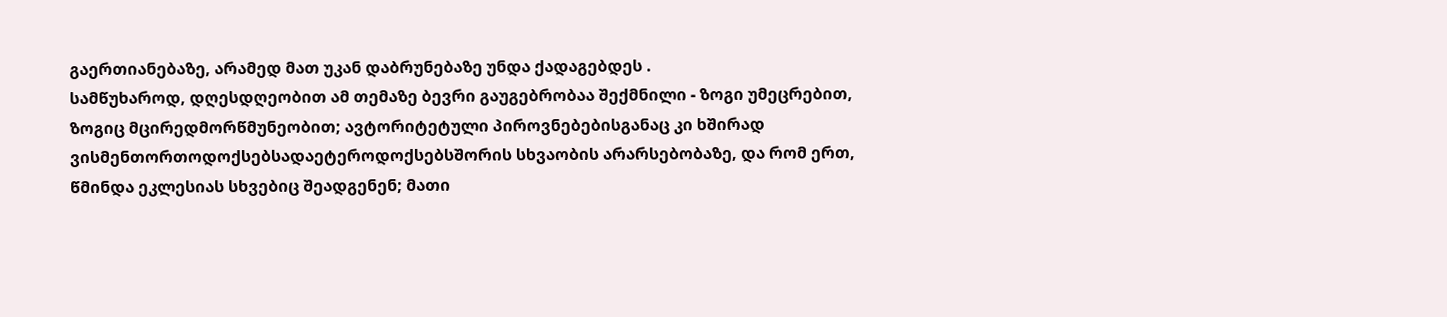გაერთიანებაზე, არამედ მათ უკან დაბრუნებაზე უნდა ქადაგებდეს .
სამწუხაროდ, დღესდღეობით ამ თემაზე ბევრი გაუგებრობაა შექმნილი - ზოგი უმეცრებით, ზოგიც მცირედმორწმუნეობით; ავტორიტეტული პიროვნებებისგანაც კი ხშირად ვისმენთორთოდოქსებსადაეტეროდოქსებსშორის სხვაობის არარსებობაზე, და რომ ერთ, წმინდა ეკლესიას სხვებიც შეადგენენ; მათი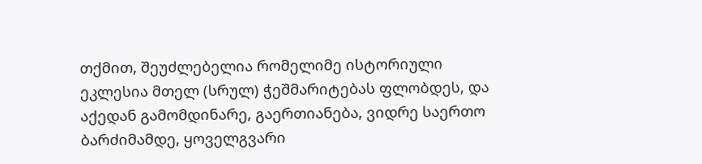თქმით, შეუძლებელია რომელიმე ისტორიული ეკლესია მთელ (სრულ) ჭეშმარიტებას ფლობდეს, და აქედან გამომდინარე, გაერთიანება, ვიდრე საერთო ბარძიმამდე, ყოველგვარი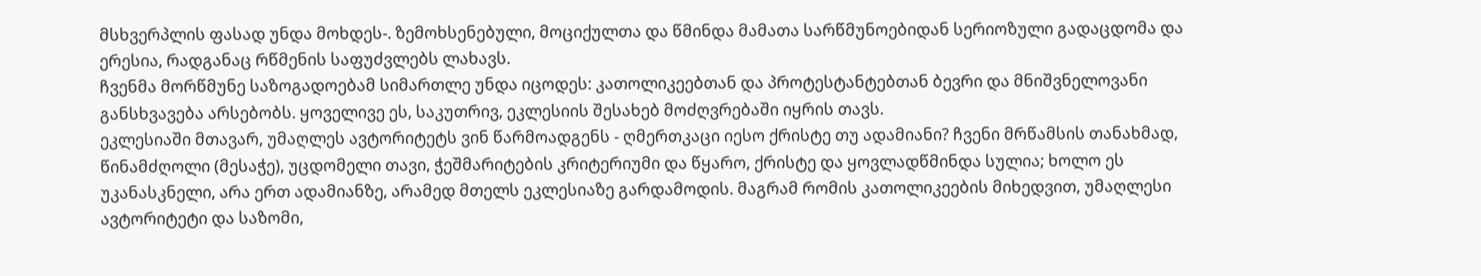მსხვერპლის ფასად უნდა მოხდეს-. ზემოხსენებული, მოციქულთა და წმინდა მამათა სარწმუნოებიდან სერიოზული გადაცდომა და ერესია, რადგანაც რწმენის საფუძვლებს ლახავს.
ჩვენმა მორწმუნე საზოგადოებამ სიმართლე უნდა იცოდეს: კათოლიკეებთან და პროტესტანტებთან ბევრი და მნიშვნელოვანი განსხვავება არსებობს. ყოველივე ეს, საკუთრივ, ეკლესიის შესახებ მოძღვრებაში იყრის თავს.
ეკლესიაში მთავარ, უმაღლეს ავტორიტეტს ვინ წარმოადგენს - ღმერთკაცი იესო ქრისტე თუ ადამიანი? ჩვენი მრწამსის თანახმად, წინამძღოლი (მესაჭე), უცდომელი თავი, ჭეშმარიტების კრიტერიუმი და წყარო, ქრისტე და ყოვლადწმინდა სულია; ხოლო ეს უკანასკნელი, არა ერთ ადამიანზე, არამედ მთელს ეკლესიაზე გარდამოდის. მაგრამ რომის კათოლიკეების მიხედვით, უმაღლესი ავტორიტეტი და საზომი,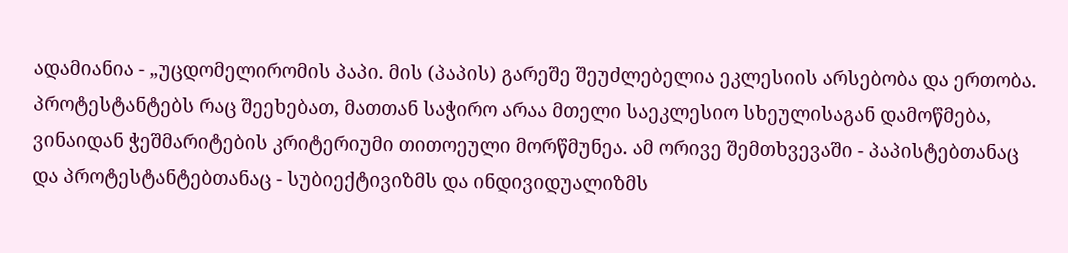ადამიანია - „უცდომელირომის პაპი. მის (პაპის) გარეშე შეუძლებელია ეკლესიის არსებობა და ერთობა.
პროტესტანტებს რაც შეეხებათ, მათთან საჭირო არაა მთელი საეკლესიო სხეულისაგან დამოწმება, ვინაიდან ჭეშმარიტების კრიტერიუმი თითოეული მორწმუნეა. ამ ორივე შემთხვევაში - პაპისტებთანაც და პროტესტანტებთანაც - სუბიექტივიზმს და ინდივიდუალიზმს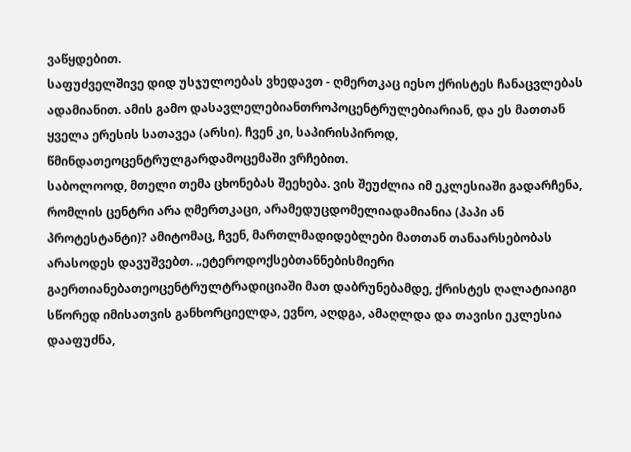ვაწყდებით.
საფუძველშივე დიდ უსჯულოებას ვხედავთ - ღმერთკაც იესო ქრისტეს ჩანაცვლებას ადამიანით. ამის გამო დასავლელებიანთროპოცენტრულებიარიან, და ეს მათთან ყველა ერესის სათავეა (არსი). ჩვენ კი, საპირისპიროდ, წმინდათეოცენტრულგარდამოცემაში ვრჩებით.
საბოლოოდ, მთელი თემა ცხონებას შეეხება. ვის შეუძლია იმ ეკლესიაში გადარჩენა, რომლის ცენტრი არა ღმერთკაცი, არამედუცდომელიადამიანია (პაპი ან პროტესტანტი)? ამიტომაც, ჩვენ, მართლმადიდებლები მათთან თანაარსებობას არასოდეს დავუშვებთ. „ეტეროდოქსებთანნებისმიერი გაერთიანებათეოცენტრულტრადიციაში მათ დაბრუნებამდე, ქრისტეს ღალატიაიგი სწორედ იმისათვის განხორციელდა, ევნო, აღდგა, ამაღლდა და თავისი ეკლესია დააფუძნა,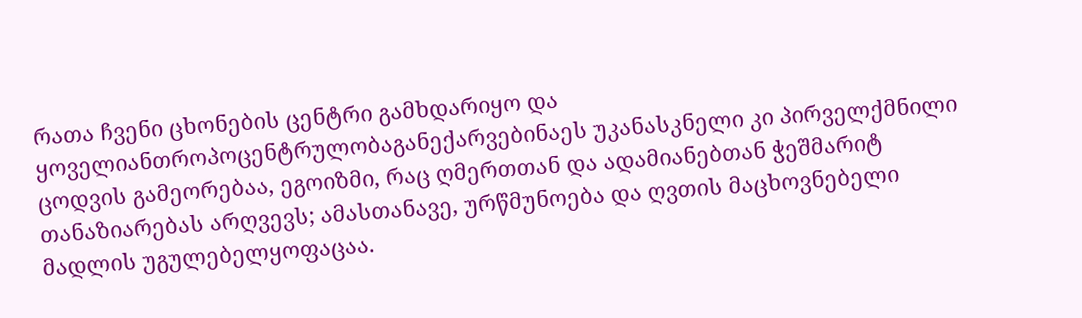რათა ჩვენი ცხონების ცენტრი გამხდარიყო და ყოველიანთროპოცენტრულობაგანექარვებინაეს უკანასკნელი კი პირველქმნილი ცოდვის გამეორებაა, ეგოიზმი, რაც ღმერთთან და ადამიანებთან ჭეშმარიტ თანაზიარებას არღვევს; ამასთანავე, ურწმუნოება და ღვთის მაცხოვნებელი მადლის უგულებელყოფაცაა.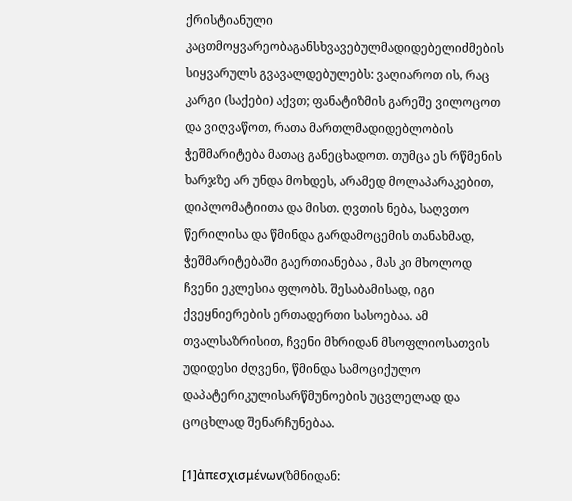ქრისტიანული კაცთმოყვარეობაგანსხვავებულმადიდებელიძმების სიყვარულს გვავალდებულებს: ვაღიაროთ ის, რაც კარგი (საქები) აქვთ; ფანატიზმის გარეშე ვილოცოთ და ვიღვაწოთ, რათა მართლმადიდებლობის ჭეშმარიტება მათაც განეცხადოთ. თუმცა ეს რწმენის ხარჯზე არ უნდა მოხდეს, არამედ მოლაპარაკებით, დიპლომატიითა და მისთ. ღვთის ნება, საღვთო წერილისა და წმინდა გარდამოცემის თანახმად, ჭეშმარიტებაში გაერთიანებაა , მას კი მხოლოდ ჩვენი ეკლესია ფლობს. შესაბამისად, იგი ქვეყნიერების ერთადერთი სასოებაა. ამ თვალსაზრისით, ჩვენი მხრიდან მსოფლიოსათვის უდიდესი ძღვენი, წმინდა სამოციქულო დაპატერიკულისარწმუნოების უცვლელად და ცოცხლად შენარჩუნებაა.

[1]ἀπεσχισμένων(ზმნიდან: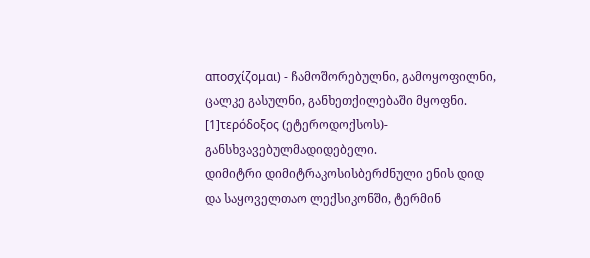αποσχίζομαι) - ჩამოშორებულნი, გამოყოფილნი, ცალკე გასულნი, განხეთქილებაში მყოფნი.
[1]τερόδοξος (ეტეროდოქსოს)- განსხვავებულმადიდებელი.
დიმიტრი დიმიტრაკოსისბერძნული ენის დიდ და საყოველთაო ლექსიკონში, ტერმინ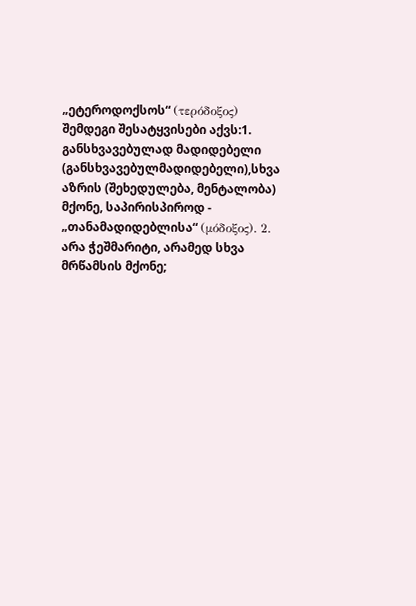„ეტეროდოქსოს“ (τερόδοξος) შემდეგი შესატყვისები აქვს:1. განსხვავებულად მადიდებელი (განსხვავებულმადიდებელი),სხვა აზრის (შეხედულება, მენტალობა) მქონე, საპირისპიროდ -  „თანამადიდებლისა“ (μόδοξος). 2. არა ჭეშმარიტი, არამედ სხვა მრწამსის მქონე;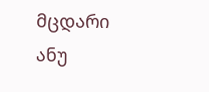მცდარი ანუ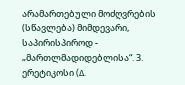არამართებული მოძღვრების (სწავლება) მიმდევარი, საპირისპიროდ - „მართლმადიდებლისა“. 3. ერეტიკოსი (Δ.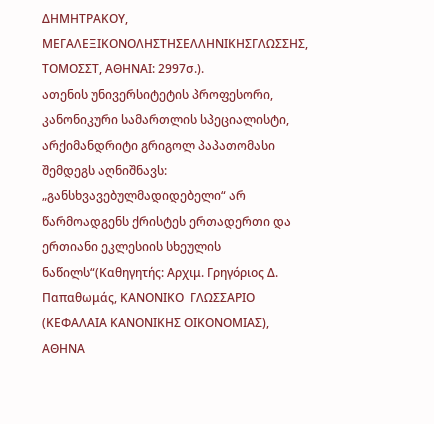ΔΗΜΗΤΡΑΚΟΥ, ΜΕΓΑΛΕΞΙΚΟΝΟΛΗΣΤΗΣΕΛΛΗΝΙΚΗΣΓΛΩΣΣΗΣ, ΤΟΜΟΣΣΤ, ΑΘΗΝΑΙ: 2997σ.).
ათენის უნივერსიტეტის პროფესორი, კანონიკური სამართლის სპეციალისტი, არქიმანდრიტი გრიგოლ პაპათომასი შემდეგს აღნიშნავს: „განსხვავებულმადიდებელი“ არ წარმოადგენს ქრისტეს ერთადერთი და ერთიანი ეკლესიის სხეულის ნაწილს“(Καθηγητής: Αρχιμ. Γρηγόριος Δ. Παπαθωμάς, ΚΑΝΟΝΙΚΟ  ΓΛΩΣΣΑΡΙΟ (ΚΕΦΑΛΑΙΑ ΚΑΝΟΝΙΚΗΣ ΟΙΚΟΝΟΜΙΑΣ), ΑΘΗΝΑ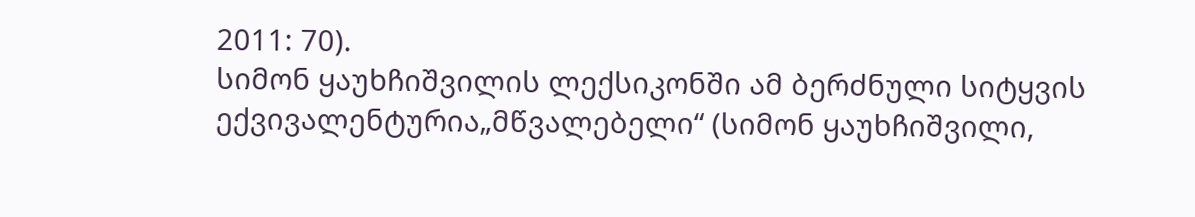2011: 70).
სიმონ ყაუხჩიშვილის ლექსიკონში ამ ბერძნული სიტყვის ექვივალენტურია„მწვალებელი“ (სიმონ ყაუხჩიშვილი,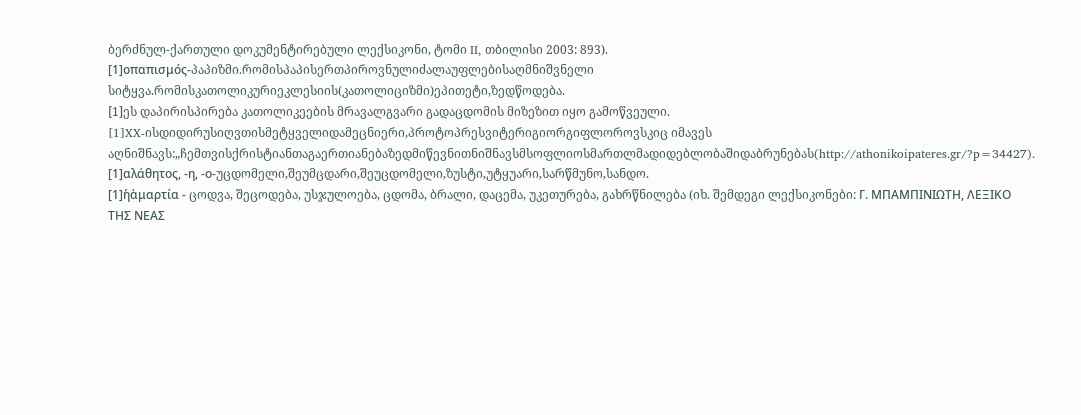ბერძნულ-ქართული დოკუმენტირებული ლექსიკონი, ტომი II, თბილისი 2003: 893).
[1]οπαπισμός-პაპიზმი.რომისპაპისერთპიროვნულიძალაუფლებისაღმნიშვნელი სიტყვა.რომისკათოლიკურიეკლესიის(კათოლიციზმი)ეპითეტი,ზედწოდება.
[1]ეს დაპირისპირება კათოლიკეების მრავალგვარი გადაცდომის მიზეზით იყო გამოწვეული.
[1]XX-ისდიდირუსიღვთისმეტყველიდამეცნიერი,პროტოპრესვიტერიგიორგიფლოროვსკიც იმავეს აღნიშნავს:„ჩემთვისქრისტიანთაგაერთიანებაზედმიწევნითნიშნავსმსოფლიოსმართლმადიდებლობაშიდაბრუნებას(http://athonikoipateres.gr/?p=34427).
[1]αλάθητος, -η, -ο-უცდომელი,შეუმცდარი,შეუცდომელი,ზუსტი,უტყუარი,სარწმუნო,სანდო.
[1]ἡἁμαρτία - ცოდვა, შეცოდება, უსჯულოება, ცდომა, ბრალი, დაცემა, უკეთურება, გახრწნილება (იხ. შემდეგი ლექსიკონები: Γ. ΜΠΑΜΠΙΝΙΩΤΗ, ΛΕΞΙΚΟ ΤΗΣ ΝΕΑΣ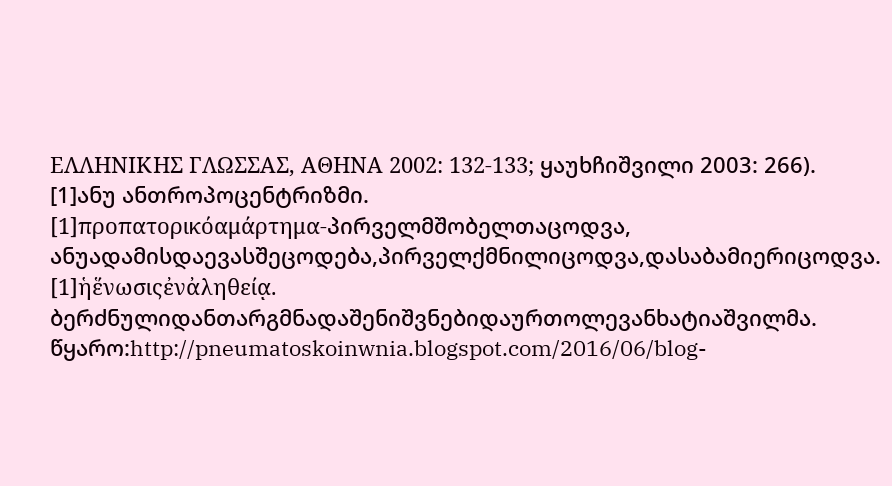ΕΛΛΗΝΙΚΗΣ ΓΛΩΣΣΑΣ, ΑΘΗΝΑ 2002: 132-133; ყაუხჩიშვილი 2003: 266).
[1]ანუ ანთროპოცენტრიზმი.
[1]προπατορικόαμάρτημα-პირველმშობელთაცოდვა, ანუადამისდაევასშეცოდება,პირველქმნილიცოდვა,დასაბამიერიცოდვა.
[1]ἡἕνωσιςἐνἀληθείᾳ.
ბერძნულიდანთარგმნადაშენიშვნებიდაურთოლევანხატიაშვილმა.
წყარო:http://pneumatoskoinwnia.blogspot.com/2016/06/blog-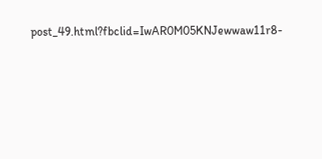post_49.html?fbclid=IwAR0M05KNJewwaw11r8-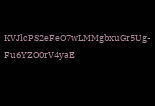KVJlcPS2eFeO7wLMMgbxuGr5Ug-Fu6YZO0rV4yaE